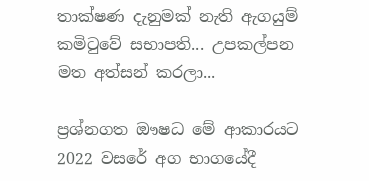තාක්ෂණ දැනුමක් නැති ඇගයුම් කමිටුවේ සභාපති... උපකල්පන මත අත්සන් කරලා...

ප්‍රශ්නගත ඖෂධ මේ ආකාරයට 2022 වසරේ අග භාගයේදී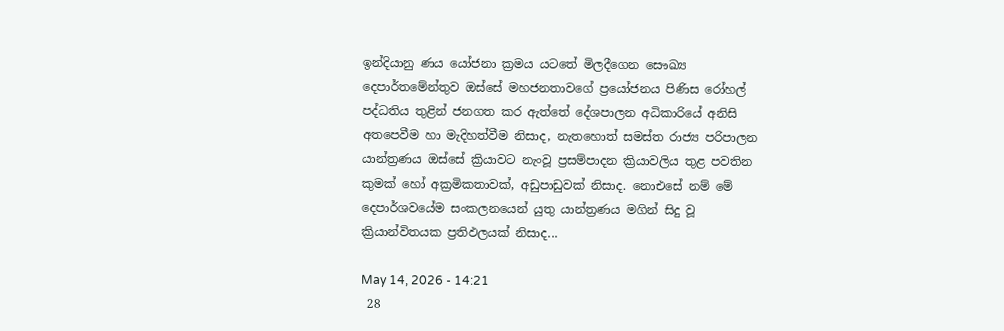ඉන්දියානු ණය යෝජනා ක්‍රමය යටතේ මිලදීගෙන සෞඛ්‍ය දෙපාර්තමේන්තුව ඔස්සේ මහජනතාවගේ ප්‍රයෝජනය පිණිස රෝහල් පද්ධතිය තුළින් ජනගත කර ඇත්තේ දේශපාලන අධිකාරියේ අනිසි අතපෙවීම හා මැදිහත්වීම නිසාද, නැතහොත් සමස්ත රාජ්‍ය පරිපාලන යාන්ත්‍රණය ඔස්සේ ක්‍රියාවට නැංවූ ප්‍රසම්පාදන ක්‍රියාවලිය තුළ පවතින කුමක් හෝ අක්‍රමිකතාවක්, අඩුපාඩුවක් නිසාද. නොඑසේ නම් මේ දෙපාර්ශවයේම සංකලනයෙන් යුතු යාන්ත්‍රණය මගින් සිදු වූ ක්‍රියාන්විතයක ප්‍රතිඵලයක් නිසාද...

May 14, 2026 - 14:21
 28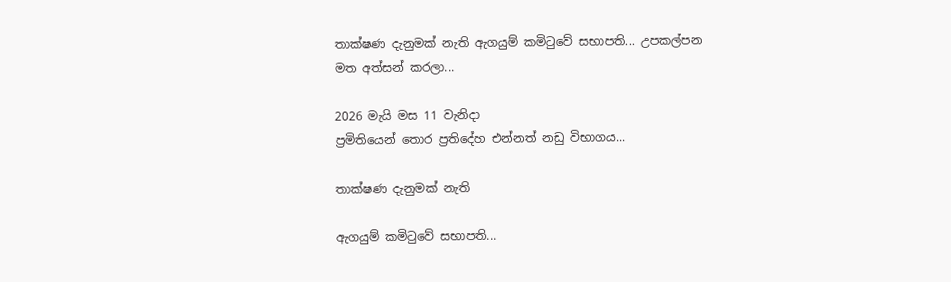තාක්ෂණ දැනුමක් නැති ඇගයුම් කමිටුවේ සභාපති... උපකල්පන මත අත්සන් කරලා...

2026 මැයි මස 11 වැනිදා
ප්‍රමිතියෙන් තොර ප්‍රතිදේහ එන්නත් නඩු විභාගය...

තාක්ෂණ දැනුමක් නැති

ඇගයුම් කමිටුවේ සභාපති...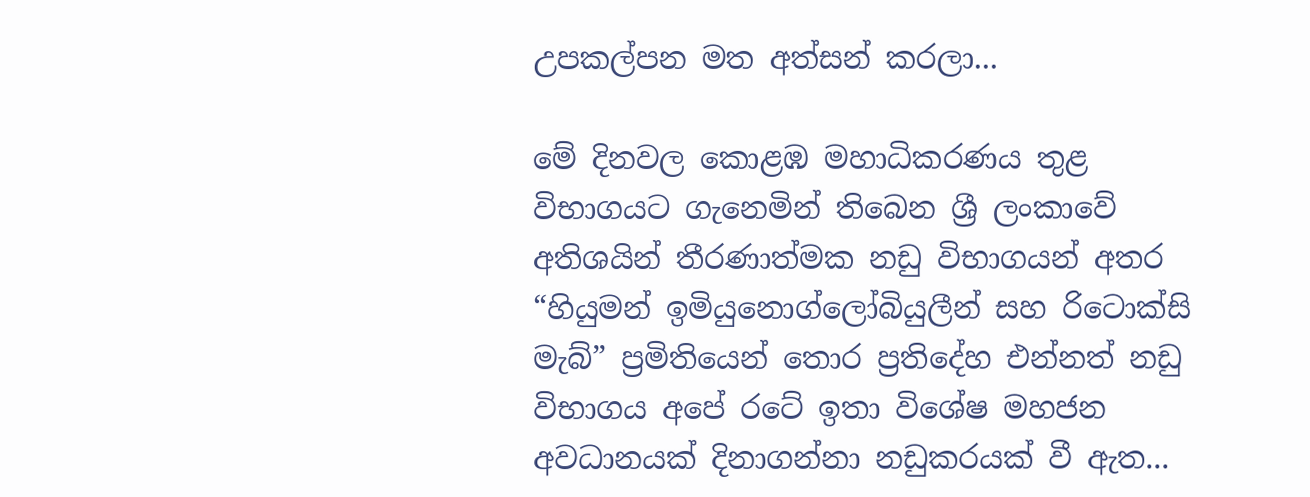උපකල්පන මත අත්සන් කරලා...

මේ දිනවල කොළඹ මහාධිකරණය තුළ විභාගයට ගැනෙමින් තිබෙන ශ්‍රී ලංකාවේ අතිශයින් තීරණාත්මක නඩු විභාගයන් අතර “හියුමන් ඉමියුනොග්ලෝබියුලීන් සහ රිටොක්සි මැබ්” ප්‍රමිතියෙන් තොර ප්‍රතිදේහ එන්නත් නඩු විභාගය අපේ රටේ ඉතා විශේෂ මහජන අවධානයක් දිනාගන්නා නඩුකරයක් වී ඇත...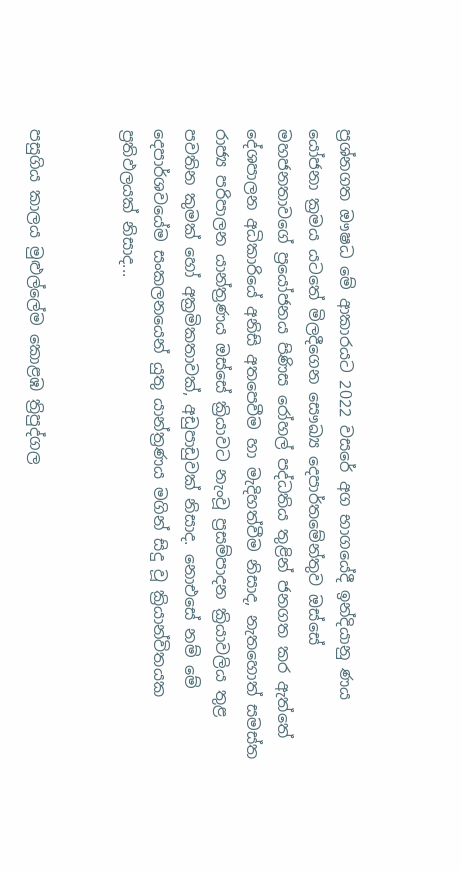ප්‍රශ්නගත ඖෂධ මේ ආකාරයට 2022 වසරේ අග භාගයේදී ඉන්දියානු ණය යෝජනා ක්‍රමය යටතේ මිලදීගෙන සෞඛ්‍ය දෙපාර්තමේන්තුව ඔස්සේ මහජනතාවගේ ප්‍රයෝජනය පිණිස රෝහල් පද්ධතිය තුළින් ජනගත කර ඇත්තේ දේශපාලන අධිකාරියේ අනිසි අතපෙවීම හා මැදිහත්වීම නිසාද, නැතහොත් සමස්ත රාජ්‍ය පරිපාලන යාන්ත්‍රණය ඔස්සේ ක්‍රියාවට නැංවූ ප්‍රසම්පාදන ක්‍රියාවලිය තුළ පවතින කුමක් හෝ අක්‍රමිකතාවක්, අඩුපාඩුවක් නිසාද. නොඑසේ නම් මේ දෙපාර්ශවයේම සංකලනයෙන් යුතු යාන්ත්‍රණය මගින් සිදු වූ ක්‍රියාන්විතයක ප්‍රතිඵලයක් නිසාද...


පසුගිය කාලය මුළුල්ලේම කොළඹ ත්‍රිපුද්ගල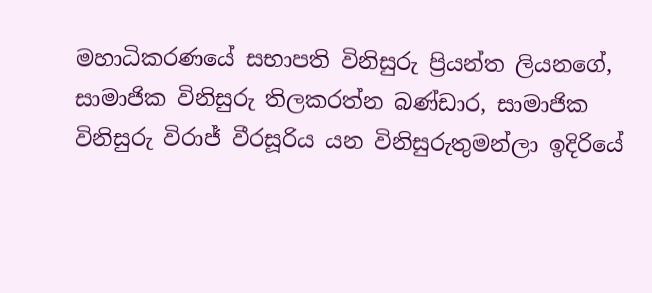මහාධිකරණයේ සභාපති විනිසුරු ප්‍රියන්ත ලියනගේ, සාමාජික විනිසුරු තිලකරත්න බණ්ඩාර, සාමාජික විනිසුරු විරාජ් වීරසූරිය යන විනිසුරුතුමන්ලා ඉදිරියේ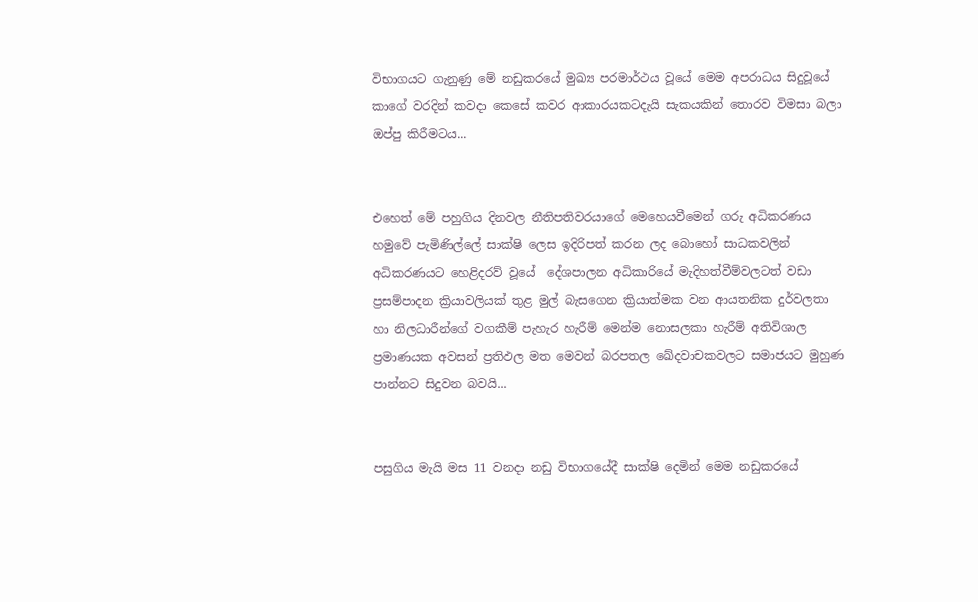විභාගයට ගැනුණු මේ නඩුකරයේ මුඛ්‍ය පරමාර්ථය වූයේ මෙම අපරාධය සිදුවූයේ කාගේ වරදින් කවදා කෙසේ කවර ආකාරයකටදැයි සැකයකින් තොරව විමසා බලා ඔප්පු කිරීමටය...


එහෙත් මේ පහුගිය දිනවල නීතිපතිවරයාගේ මෙහෙයවීමෙන් ගරු අධිකරණය හමුවේ පැමිණිල්ලේ සාක්ෂි ලෙස ඉදිරිපත් කරන ලද බොහෝ සාධකවලින් අධිකරණයට හෙළිදරව් වූයේ  දේශපාලන අධිකාරියේ මැදිහත්වීම්වලටත් වඩා ප්‍රසම්පාදන ක්‍රියාවලියක් තුළ මුල් බැසගෙන ක්‍රියාත්මක වන ආයතනික දුර්වලතා හා නිලධාරීන්ගේ වගකීම් පැහැර හැරීම් මෙන්ම නොසලකා හැරීම් අතිවිශාල ප්‍රමාණයක අවසන් ප්‍රතිඵල මත මෙවන් බරපතල ඛේදවාචකවලට සමාජයට මුහුණ පාන්නට සිදුවන බවයි...


පසුගිය මැයි මස 11 වනදා නඩු විභාගයේදී සාක්ෂි දෙමින් මෙම නඩුකරයේ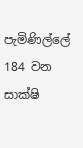පැමිණිල්ලේ 184 වන සාක්ෂි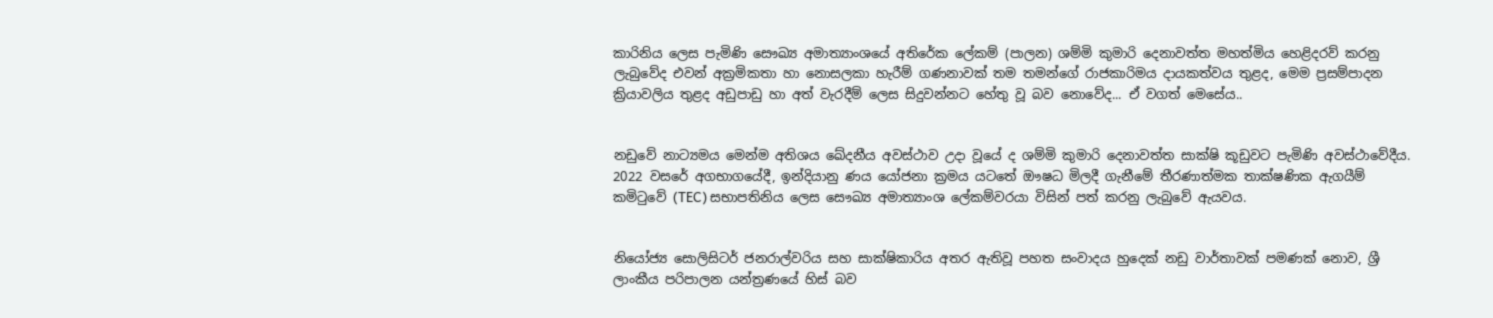කාරිනිය ලෙස පැමිණි සෞඛ්‍ය අමාත්‍යාංශයේ අතිරේක ලේකම් (පාලන) ශම්මි කුමාරි දෙනාවත්ත මහත්මිය හෙළිදරව් කරනු ලැබුවේද එවන් අක්‍රමිකතා හා නොසලකා හැරීම් ගණනාවක් තම තමන්ගේ රාජකාරිමය දායකත්වය තුළද, මෙම ප්‍රසම්පාදන ක්‍රියාවලිය තුළද අඩුපාඩු හා අත් වැරදීම් ලෙස සිදුවන්නට හේතු වූ බව නොවේද... ඒ වගත් මෙසේය..


නඩුවේ නාට්‍යමය මෙන්ම අතිශය ඛේදනීය අවස්ථාව උදා වූයේ ද ශම්මි කුමාරි දෙනාවත්ත සාක්ෂි කූඩුවට පැමිණි අවස්ථාවේදීය. 2022 වසරේ අගභාගයේදී, ඉන්දියානු ණය යෝජනා ක්‍රමය යටතේ ඖෂධ මිලදී ගැනීමේ තීරණාත්මක තාක්ෂණික ඇගයීම් කමිටුවේ (TEC) සභාපතිනිය ලෙස සෞඛ්‍ය අමාත්‍යාංශ ලේකම්වරයා විසින් පත් කරනු ලැබුවේ ඇයවය.


නියෝජ්‍ය සොලිසිටර් ජනරාල්වරිය සහ සාක්ෂිකාරිය අතර ඇතිවූ පහත සංවාදය හුදෙක් නඩු වාර්තාවක් පමණක් නොව, ශ්‍රී ලාංකීය පරිපාලන යන්ත්‍රණයේ හිස් බව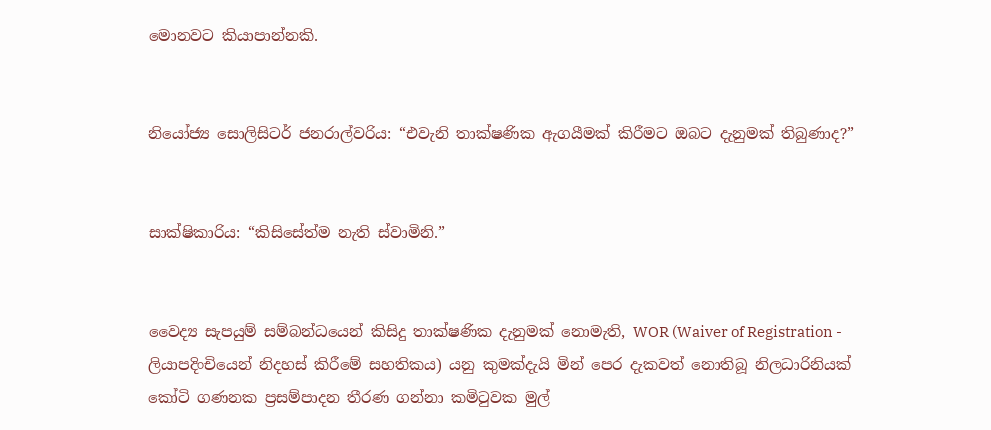මොනවට කියාපාන්නකි.


නියෝජ්‍ය සොලිසිටර් ජනරාල්වරිය: “එවැනි තාක්ෂණික ඇගයීමක් කිරීමට ඔබට දැනුමක් තිබුණාද?”


සාක්ෂිකාරිය: “කිසිසේත්ම නැති ස්වාමිනි.”


වෛද්‍ය සැපයුම් සම්බන්ධයෙන් කිසිදු තාක්ෂණික දැනුමක් නොමැති, WOR (Waiver of Registration - ලියාපදිංචියෙන් නිදහස් කිරීමේ සහතිකය) යනු කුමක්දැයි මින් පෙර දැකවත් නොතිබූ නිලධාරිනියක් කෝටි ගණනක ප්‍රසම්පාදන තීරණ ගන්නා කමිටුවක මුල්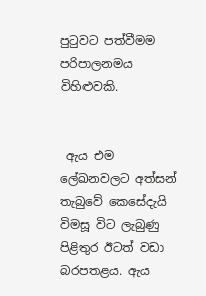පුටුවට පත්වීමම පරිපාලනමය විහිළුවකි.


 ඇය එම ලේඛනවලට අත්සන් තැබුවේ කෙසේදැයි විමසූ විට ලැබුණු පිළිතුර ඊටත් වඩා බරපතළය. ඇය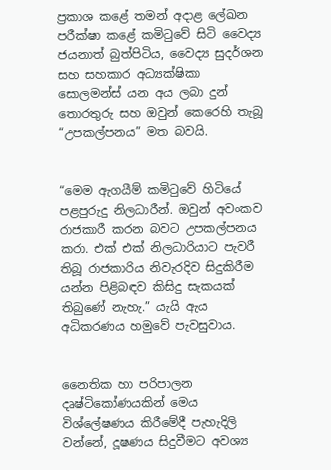ප්‍රකාශ කළේ තමන් අදාළ ලේඛන පරීක්ෂා කළේ කමිටුවේ සිටි වෛද්‍ය ජයනාත් බුත්පිටිය, වෛද්‍ය සුදර්ශන සහ සහකාර අධ්‍යක්ෂිකා සොලමන්ස් යන අය ලබා දුන් තොරතුරු සහ ඔවුන් කෙරෙහි තැබූ “උපකල්පනය” මත බවයි.


“මෙම ඇගයීම් කමිටුවේ හිටියේ පළපුරුදු නිලධාරීන්. ඔවුන් අවංකව රාජකාරී කරන බවට උපකල්පනය කරා. එක් එක් නිලධාරියාට පැවරී තිබූ රාජකාරිය නිවැරදිව සිදුකිරීම යන්න පිළිබඳව කිසිදු සැකයක් තිබුණේ නැහැ.” යැයි ඇය අධිකරණය හමුවේ පැවසුවාය.


නෛතික හා පරිපාලන දෘෂ්ටිකෝණයකින් මෙය විශ්ලේෂණය කිරීමේදී පැහැදිලි වන්නේ, දූෂණය සිදුවීමට අවශ්‍ය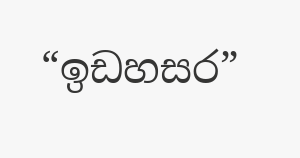“ඉඩහසර”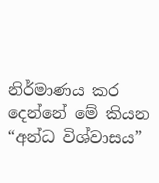නිර්මාණය කර දෙන්නේ මේ කියන “අන්ධ විශ්වාසය”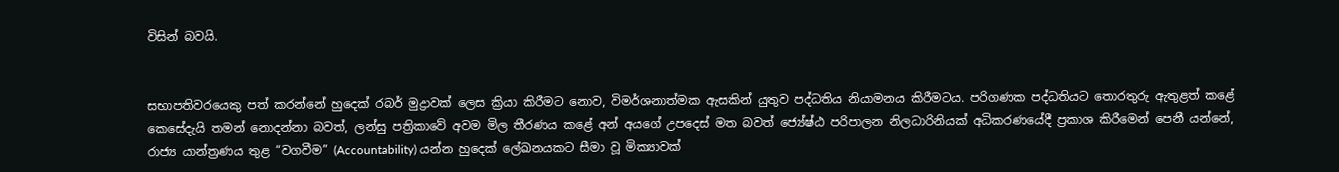විසින් බවයි.


සභාපතිවරයෙකු පත් කරන්නේ හුදෙක් රබර් මුද්‍රාවක් ලෙස ක්‍රියා කිරීමට නොව, විමර්ශනාත්මක ඇසකින් යුතුව පද්ධතිය නියාමනය කිරීමටය. පරිගණක පද්ධතියට තොරතුරු ඇතුළත් කළේ කෙසේදැයි තමන් නොදන්නා බවත්, ලන්සු පත්‍රිකාවේ අවම මිල තීරණය කළේ අන් අයගේ උපදෙස් මත බවත් ජ්‍යේෂ්ඨ පරිපාලන නිලධාරිනියක් අධිකරණයේදී ප්‍රකාශ කිරීමෙන් පෙනී යන්නේ, රාජ්‍ය යාන්ත්‍රණය තුළ “වගවීම” (Accountability) යන්න හුදෙක් ලේඛනයකට සීමා වූ මික්‍යාවක්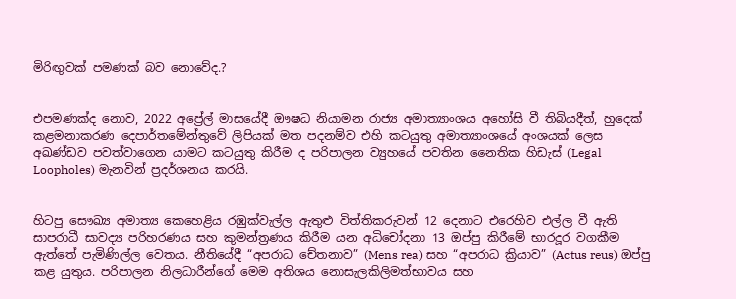මිරිඟුවක් පමණක් බව නොවේද.?


එපමණක්ද නොව, 2022 අප්‍රේල් මාසයේදී ඖෂධ නියාමන රාජ්‍ය අමාත්‍යාංශය අහෝසි වී තිබියදීත්, හුදෙක් කළමනාකරණ දෙපාර්තමේන්තුවේ ලිපියක් මත පදනම්ව එහි කටයුතු අමාත්‍යාංශයේ අංශයක් ලෙස අඛණ්ඩව පවත්වාගෙන යාමට කටයුතු කිරීම ද පරිපාලන ව්‍යුහයේ පවතින නෛතික හිඩැස් (Legal Loopholes) මැනවින් ප්‍රදර්ශනය කරයි.


හිටපු සෞඛ්‍ය අමාත්‍ය කෙහෙළිය රඹුක්වැල්ල ඇතුළු විත්තිකරුවන් 12 දෙනාට එරෙහිව එල්ල වී ඇති සාපරාධී සාවද්‍ය පරිහරණය සහ කුමන්ත්‍රණය කිරීම යන අධිචෝදනා 13 ඔප්පු කිරීමේ භාරදූර වගකීම ඇත්තේ පැමිණිල්ල වෙතය. නීතියේදී “අපරාධ චේතනාව” (Mens rea) සහ “අපරාධ ක්‍රියාව” (Actus reus) ඔප්පු කළ යුතුය. පරිපාලන නිලධාරීන්ගේ මෙම අතිශය නොසැලකිලිමත්භාවය සහ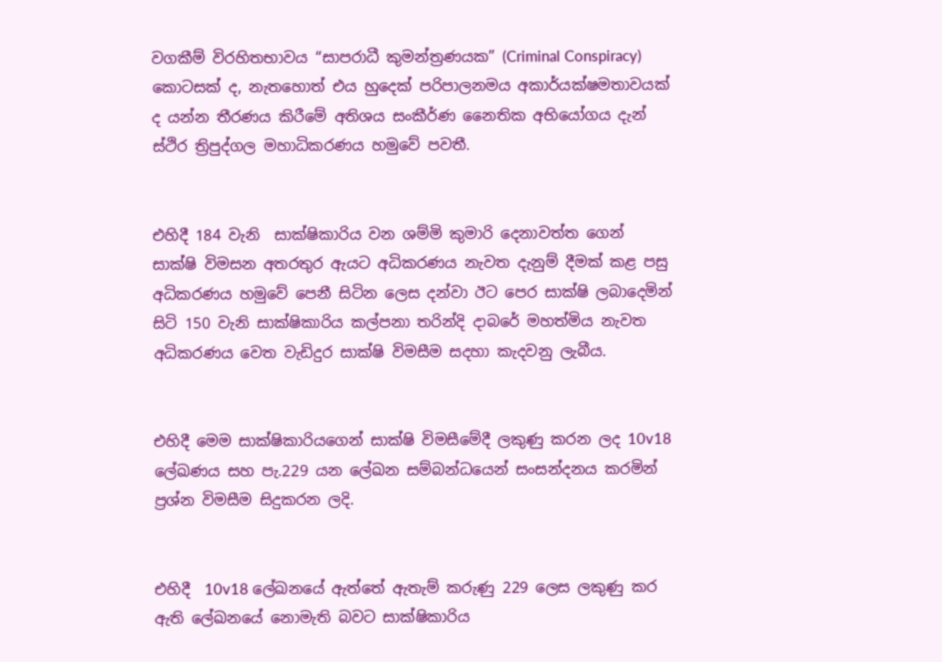වගකීම් විරහිතභාවය “සාපරාධී කුමන්ත්‍රණයක” (Criminal Conspiracy) කොටසක් ද, නැතහොත් එය හුදෙක් පරිපාලනමය අකාර්යක්ෂමතාවයක් ද යන්න තීරණය කිරීමේ අතිශය සංකීර්ණ නෛතික අභියෝගය දැන් ස්ථිර ත්‍රිපුද්ගල මහාධිකරණය හමුවේ පවතී.


එහිදී 184 වැනි  සාක්ෂිකාරිය වන ශම්මි කුමාරි දෙනාවත්ත ගෙන් සාක්ෂි විමසන අතරතුර ඇයට අධිකරණය නැවත දැනුම් දීමක් කළ පසු අධිකරණය හමුවේ පෙනී සිටින ලෙස දන්වා ඊට පෙර සාක්ෂි ලබාදෙමින් සිටි 150 වැනි සාක්ෂිකාරිය කල්පනා තරින්දි දාබරේ මහත්මිය නැවත අධිකරණය වෙත වැඩිදුර සාක්ෂි විමසීම සදහා කැදවනු ලැබීය.


එහිදී මෙම සාක්ෂිකාරියගෙන් සාක්ෂි විමසීමේදී ලකුණු කරන ලද 10v18 ලේඛණය සහ පැ.229 යන ලේඛන සම්බන්ධයෙන් සංසන්දනය කරමින් ප්‍රශ්න විමසීම සිදුකරන ලදි.


එහිදී  10v18 ලේඛනයේ ඇත්තේ ඇතැම් කරුණු 229 ලෙස ලකුණු කර ඇති ලේඛනයේ නොමැති බවට සාක්ෂිකාරිය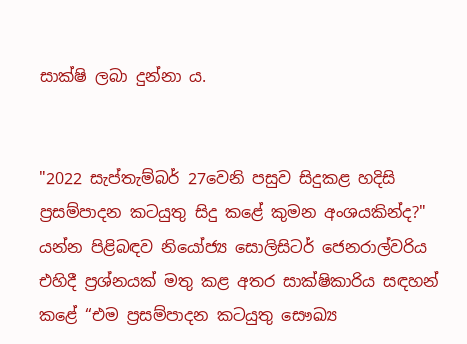සාක්ෂි ලබා දුන්නා ය.


"2022 සැප්තැම්බර් 27වෙනි පසුව සිදුකළ හදිසි ප්‍රසම්පාදන කටයුතු සිදු කළේ කුමන අංශයකින්ද?" යන්න පිළිබඳව නියෝජ්‍ය සොලිසිටර් ජෙනරාල්වරිය එහිදී ප්‍රශ්නයක් මතු කළ අතර සාක්ෂිකාරිය සඳහන් කළේ “එම ප්‍රසම්පාදන කටයුතු සෞඛ්‍ය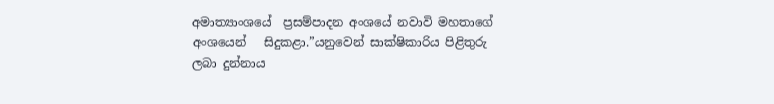අමාත්‍යාංශයේ  ප්‍රසම්පාදන අංශයේ නවාවි මහතාගේ අංශයෙන්   සිදුකළා.”යනුවෙන් සාක්ෂිකාරිය පිළිතුරු ලබා දුන්නාය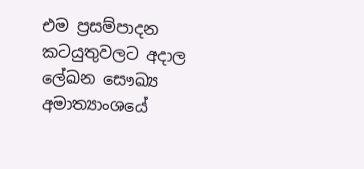එම ප්‍රසම්පාදන කටයුතුවලට අදාල ලේඛන සෞඛ්‍ය අමාත්‍යාංශයේ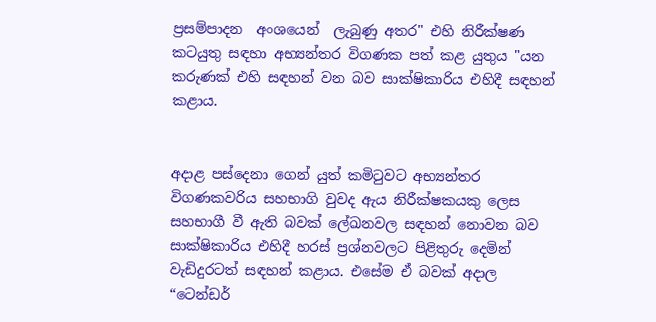ප්‍රසම්පාදන  අංශයෙන්  ලැබුණු අතර" එහි නිරීක්ෂණ කටයුතු සඳහා අභ්‍යන්තර විගණක පත් කළ යුතුය "යන කරුණක් එහි සඳහන් වන බව සාක්ෂිකාරිය එහිදී සඳහන් කළාය.


අදාළ පස්දෙනා ගෙන් යුත් කමිටුවට අභ්‍යන්තර  විගණකවරිය සහභාගි වුවද ඇය නිරීක්ෂකයකු ලෙස සහභාගී වී ඇති බවක් ලේඛනවල සඳහන් නොවන බව සාක්ෂිකාරිය එහිදී හරස් ප්‍රශ්නවලට පිළිතුරු දෙමින් වැඩිදුරටත් සඳහන් කළාය. එසේම ඒ බවක් අදාල “ටෙන්ඩර්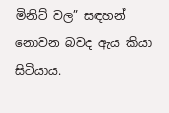මිනිට් වල” සඳහන් නොවන බවද ඇය කියා සිටියාය.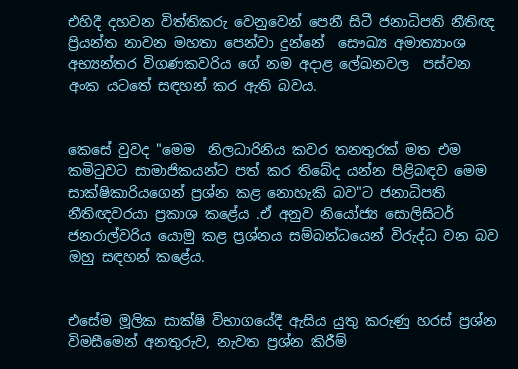එහිදී දහවන විත්තිකරු වෙනුවෙන් පෙනී සිටී ජනාධිපති නීතිඥ ප්‍රියන්ත නාවන මහතා පෙන්වා දුන්නේ  සෞඛ්‍ය අමාත්‍යාංශ අභ්‍යන්තර විගණකවරිය ගේ නම අදාළ ලේඛනවල  පස්වන අංක යටතේ සඳහන් කර ඇති බවය.


කෙසේ වුවද "මෙම  නිලධාරිනිය කවර තනතුරක් මත එම කමිටුවට සාමාජිකයන්ට පත් කර තිබේද යන්න පිළිබඳව මෙම සාක්ෂිකාරියගෙන් ප්‍රශ්න කළ නොහැකි බව"ට ජනාධිපති නීතිඥවරයා ප්‍රකාශ කළේය .ඒ අනුව නියෝජ්‍ය සොලිසිටර් ජනරාල්වරිය යොමු කළ ප්‍රශ්නය සම්බන්ධයෙන් විරුද්ධ වන බව ඔහු සඳහන් කළේය.


එසේම මූලික සාක්ෂි විභාගයේදී ඇසිය යුතු කරුණු හරස් ප්‍රශ්න විමසීමෙන් අනතුරුව, නැවත ප්‍රශ්න කිරීම්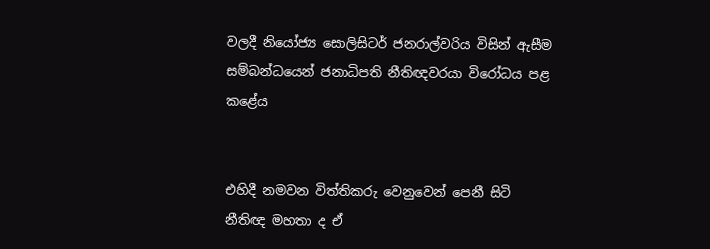වලදී නියෝජ්‍ය සොලිසිටර් ජනරාල්වරිය විසින් ඇසීම සම්බන්ධයෙන් ජනාධිපති නීතිඥවරයා විරෝධය පළ කළේය


එහිදී නමවන විත්තිකරු වෙනුවෙන් පෙනී සිටි නීතිඥ මහතා ද ඒ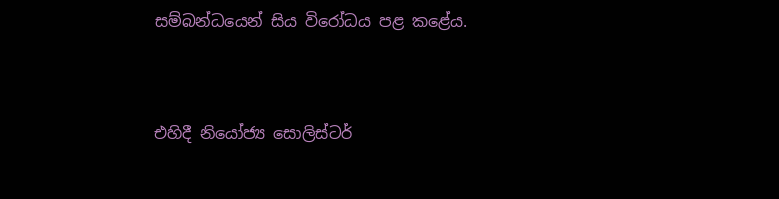සම්බන්ධයෙන් සිය විරෝධය පළ කළේය.


එහිදී නියෝජ්‍ය සොලිස්ටර්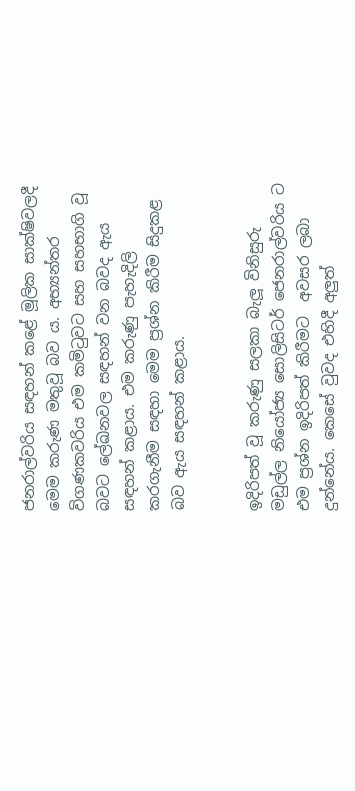ජනරාල්වරිය සඳහන් කළේ මූලික සාක්ෂිවලදී මෙම කරුණ මතුවූ බව ය. අභ්‍යන්තර විගණකවරිය එම කමිටුවට සහ සහභාගි වූ බවට ලේඛනවල සඳහන් වන බවද ඇය සඳහන් කළාය. එම කරුණු පැහැදිලි කරගැනීම සඳහා මෙම ප්‍රශ්න කිරීම සිදුකළ බව ඇය සඳහන් කළාය.


ඉදිරිපත් වූ කරුණු සලකා බැලූ විනිසුරු මඩුල්ල නියෝජ්‍ය සොලිසිටර් ජෙනරාල්වරිය ට එම ප්‍රශ්න ඉදිරිපත් කිරීමට  අවසර ලබා දුන්නේය. කෙසේ වුවද එහිදී අලුත්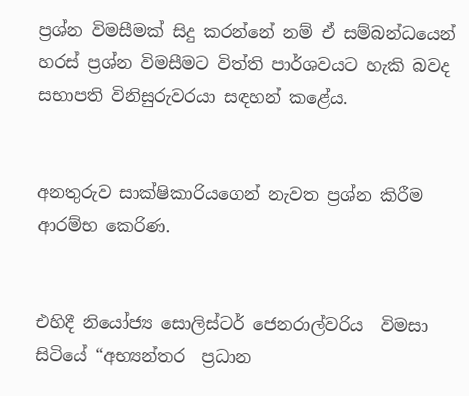ප්‍රශ්න විමසීමක් සිදු කරන්නේ නම් ඒ සම්බන්ධයෙන් හරස් ප්‍රශ්න විමසීමට විත්ති පාර්ශවයට හැකි බවද සභාපති විනිසුරුවරයා සඳහන් කළේය.


අනතුරුව සාක්ෂිකාරියගෙන් නැවත ප්‍රශ්න කිරීම ආරම්භ කෙරිණ.


එහිදී නියෝජ්‍ය සොලිස්ටර් ජෙනරාල්වරිය  විමසා සිටියේ “අභ්‍යන්තර  ප්‍රධාන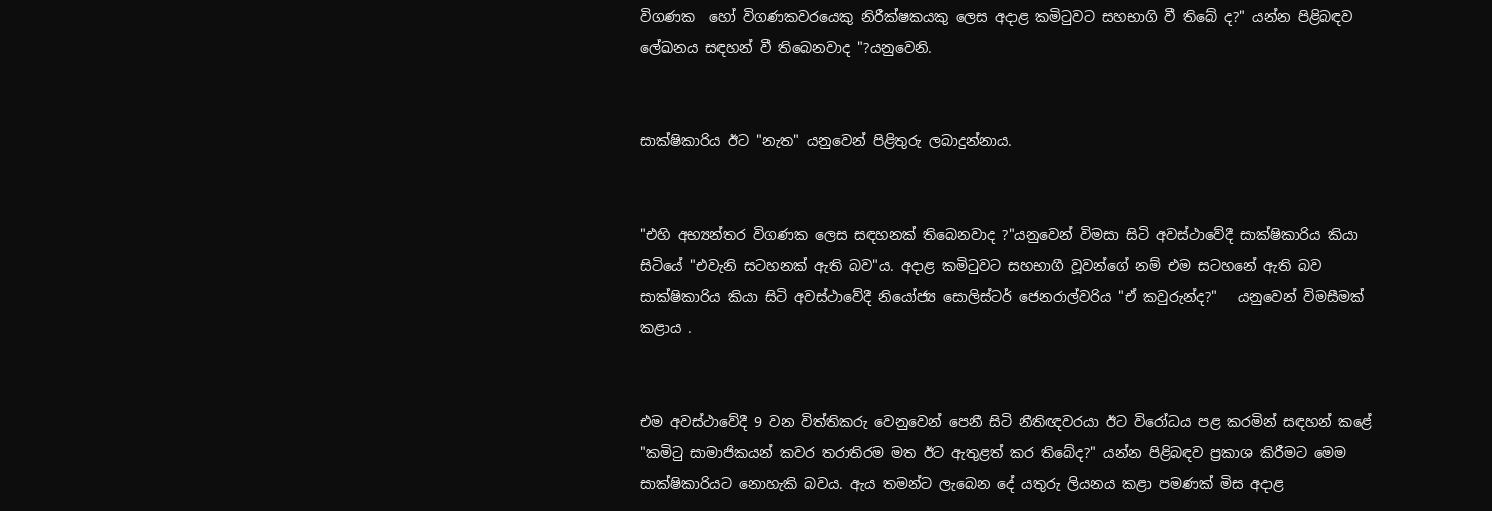විගණක  හෝ විගණකවරයෙකු නිරීක්ෂකයකු ලෙස අදාළ කමිටුවට සහභාගි වී තිබේ ද?" යන්න පිළිබඳව ලේඛනය සඳහන් වී තිබෙනවාද "?යනුවෙනි.


සාක්ෂිකාරිය ඊට "නැත" යනුවෙන් පිළිතුරු ලබාදුන්නාය.


"එහි අභ්‍යන්තර විගණක ලෙස සඳහනක් තිබෙනවාද ?"යනුවෙන් විමසා සිටි අවස්ථාවේදී සාක්ෂිකාරිය කියා සිටියේ "එවැනි සටහනක් ඇති බව"ය. අදාළ කමිටුවට සහභාගී වූවන්ගේ නම් එම සටහනේ ඇති බව සාක්ෂිකාරිය කියා සිටි අවස්ථාවේදී නියෝජ්‍ය සොලිස්ටර් ජෙනරාල්වරිය "ඒ කවුරුන්ද?"   යනුවෙන් විමසීමක් කළාය .


එම අවස්ථාවේදී 9 වන විත්තිකරු වෙනුවෙන් පෙනී සිටි නීතිඥවරයා ඊට විරෝධය පළ කරමින් සඳහන් කළේ "කමිටු සාමාජිකයන් කවර තරාතිරම මත ඊට ඇතුළත් කර තිබේද?" යන්න පිළිබඳව ප්‍රකාශ කිරීමට මෙම සාක්ෂිකාරියට නොහැකි බවය. ඇය තමන්ට ලැබෙන දේ යතුරු ලියනය කළා පමණක් මිස අදාළ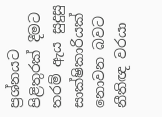ප්‍රශ්නයට පිළිතුරක් දීමට තරම් ඇය සුදුසු සාක්ෂිකාරියක් නොවන බවට නීතිඥ වරයා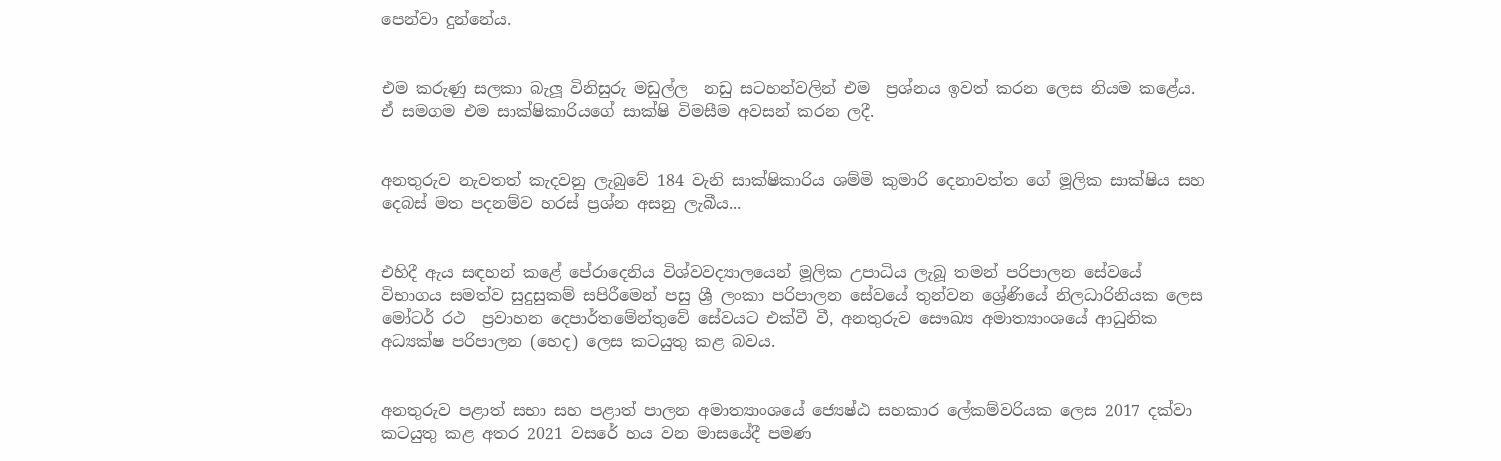පෙන්වා දුන්නේය.


එම කරුණු සලකා බැලූ විනිසුරු මඩුල්ල  නඩු සටහන්වලින් එම  ප්‍රශ්නය ඉවත් කරන ලෙස නියම කළේය. ඒ සමගම එම සාක්ෂිකාරියගේ සාක්ෂි විමසීම අවසන් කරන ලදී.


අනතුරුව නැවතත් කැදවනු ලැබුවේ 184 වැනි සාක්ෂිකාරිය ශම්මි කුමාරි දෙනාවත්ත ගේ මූලික සාක්ෂිය සහ දෙබස් මත පදනම්ව හරස් ප්‍රශ්න අසනු ලැබීය...


එහිදී ඇය සඳහන් කළේ පේරාදෙනිය විශ්වවද්‍යාලයෙන් මූලික උපාධිය ලැබූ තමන් පරිපාලන සේවයේ විභාගය සමත්ව සුදුසුකම් සපිරීමෙන් පසු ශ්‍රී ලංකා පරිපාලන සේවයේ තුන්වන ශ්‍රේණියේ නිලධාරිනියක ලෙස මෝටර් රථ  ප්‍රවාහන දෙපාර්තමේන්තුවේ සේවයට එක්වී වී, අනතුරුව සෞඛ්‍ය අමාත්‍යාංශයේ ආධුනික අධ්‍යක්ෂ පරිපාලන (හෙද) ලෙස කටයුතු කළ බවය.


අනතුරුව පළාත් සභා සහ පළාත් පාලන අමාත්‍යාංශයේ ජ්‍යෙෂ්ඨ සහකාර ලේකම්වරියක ලෙස 2017 දක්වා කටයුතු කළ අතර 2021 වසරේ හය වන මාසයේදී පමණ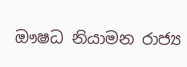ඖෂධ නියාමන රාජ්‍ය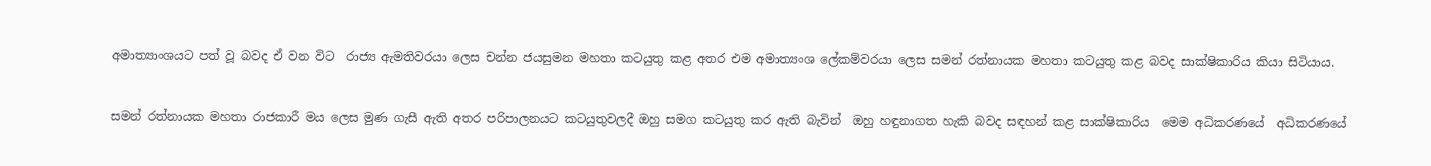අමාත්‍යාංශයට පත් වූ බවද ඒ වන විට  රාජ්‍ය ඇමතිවරයා ලෙස චන්න ජයසුමන මහතා කටයුතු කළ අතර එම අමාත්‍යංශ ලේකම්වරයා ලෙස සමන් රත්නායක මහතා කටයුතු කළ බවද සාක්ෂිකාරිය කියා සිටියාය.


සමන් රත්නායක මහතා රාජකාරී මය ලෙස මුණ ගැසී ඇති අතර පරිපාලනයට කටයුතුවලදී ඔහු සමග කටයුතු කර ඇති බැවින්  ඔහු හඳුනාගත හැකි බවද සඳහන් කළ සාක්ෂිකාරිය  මෙම අධිකරණයේ  අධිකරණයේ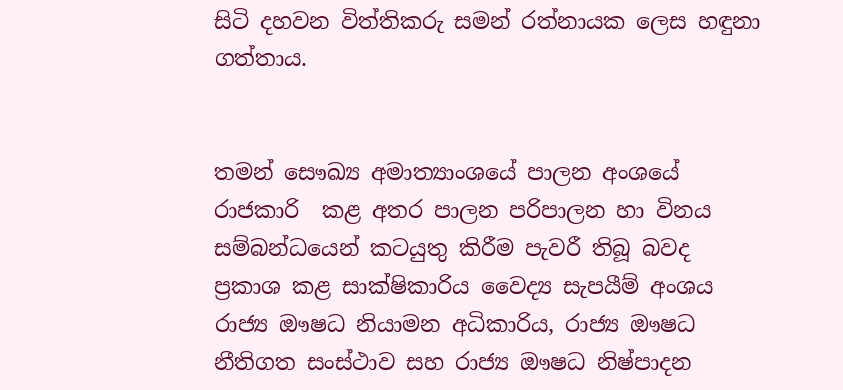සිටි දහවන විත්තිකරු සමන් රත්නායක ලෙස හඳුනා ගත්තාය.


තමන් සෞඛ්‍ය අමාත්‍යාංශයේ පාලන අංශයේ රාජකාරි  කළ අතර පාලන පරිපාලන හා විනය  සම්බන්ධයෙන් කටයුතු කිරීම පැවරී තිබූ බවද   ප්‍රකාශ කළ සාක්ෂිකාරිය වෛද්‍ය සැපයීම් අංශය රාජ්‍ය ඖෂධ නියාමන අධිකාරිය, රාජ්‍ය ඖෂධ නීතිගත සංස්ථාව සහ රාජ්‍ය ඖෂධ නිෂ්පාදන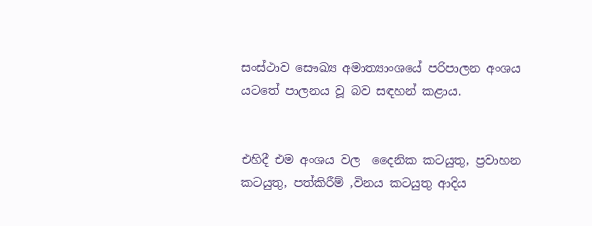සංස්ථාව සෞඛ්‍ය අමාත්‍යාංශයේ පරිපාලන අංශය යටතේ පාලනය වූ බව සඳහන් කළාය.


එහිදී එම අංශය වල  දෛනික කටයුතු, ප්‍රවාහන කටයුතු, පත්කිරීම් ,විනය කටයුතු ආදිය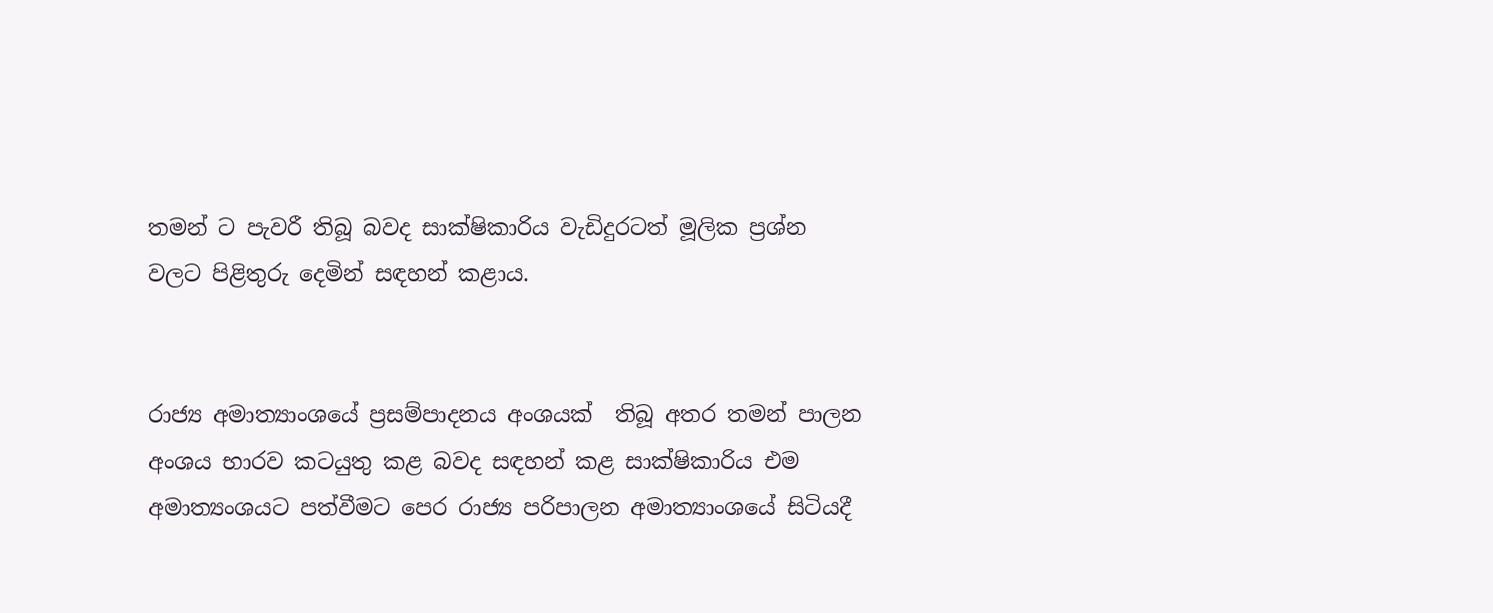තමන් ට පැවරී තිබූ බවද සාක්ෂිකාරිය වැඩිදුරටත් මූලික ප්‍රශ්න වලට පිළිතුරු දෙමින් සඳහන් කළාය.


රාජ්‍ය අමාත්‍යාංශයේ ප්‍රසම්පාදනය අංශයක්  තිබූ අතර තමන් පාලන අංශය භාරව කටයුතු කළ බවද සඳහන් කළ සාක්ෂිකාරිය එම අමාත්‍යංශයට පත්වීමට පෙර රාජ්‍ය පරිපාලන අමාත්‍යාංශයේ සිටියදී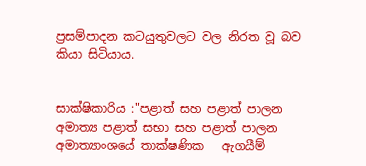ප්‍රසම්පාදන කටයුතුවලට වල නිරත වූ බව කියා සිටියාය.


සාක්ෂිකාරිය :"පළාත් සහ පළාත් පාලන අමාත්‍ය පළාත් සභා සහ පළාත් පාලන අමාත්‍යාංශයේ තාක්ෂණික   ඇගයීම්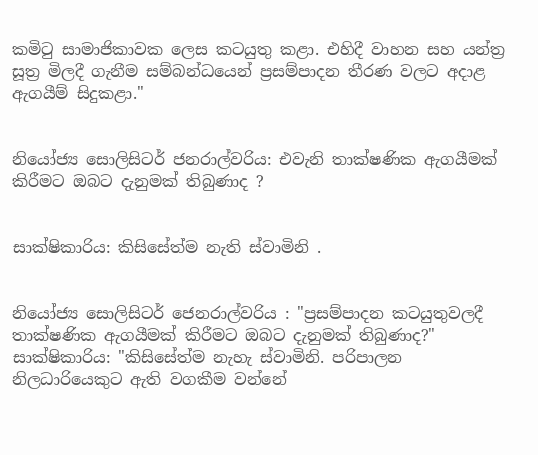කමිටු සාමාජිකාවක ලෙස කටයුතු කළා. එහිදී වාහන සහ යන්ත්‍ර සූත්‍ර මිලදී ගැනීම සම්බන්ධයෙන් ප්‍රසම්පාදන තීරණ වලට අදාළ ඇගයීම් සිදුකළා."


නියෝජ්‍ය සොලිසිටර් ජනරාල්වරිය: එවැනි තාක්ෂණික ඇගයීමක් කිරීමට ඔබට දැනුමක් තිබුණාද ?


සාක්ෂිකාරිය: කිසිසේත්ම නැති ස්වාමිනි .


නියෝජ්‍ය සොලිසිටර් ජෙනරාල්වරිය : "ප්‍රසම්පාදන කටයුතුවලදී තාක්ෂණික ඇගයීමක් කිරීමට ඔබට දැනුමක් තිබුණාද?" සාක්ෂිකාරිය: "කිසිසේත්ම නැහැ ස්වාමිනි. පරිපාලන නිලධාරියෙකුට ඇති වගකීම වන්නේ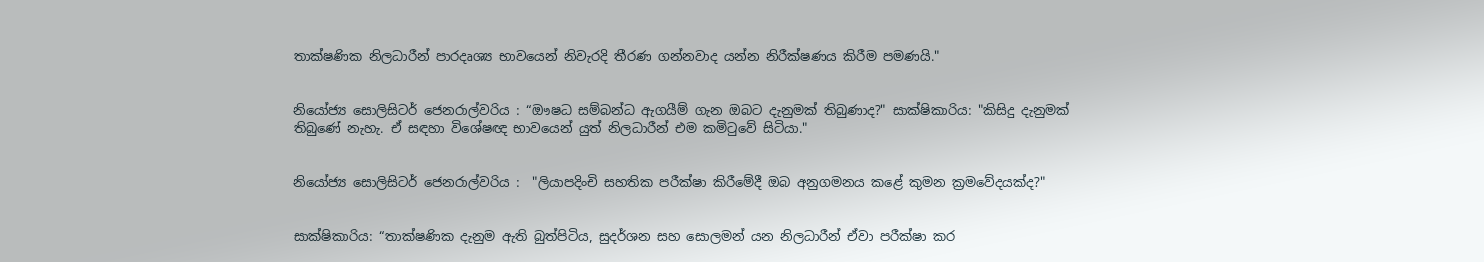තාක්ෂණික නිලධාරීන් පාරදෘශ්‍ය භාවයෙන් නිවැරදි තීරණ ගන්නවාද යන්න නිරීක්ෂණය කිරීම පමණයි."


නියෝජ්‍ය සොලිසිටර් ජෙනරාල්වරිය : “ඖෂධ සම්බන්ධ ඇගයීම් ගැන ඔබට දැනුමක් තිබුණාද?" සාක්ෂිකාරිය: "කිසිදු දැනුමක් තිබුණේ නැහැ. ඒ සඳහා විශේෂඥ භාවයෙන් යුත් නිලධාරීන් එම කමිටුවේ සිටියා."


නියෝජ්‍ය සොලිසිටර් ජෙනරාල්වරිය :  "ලියාපදිංචි සහතික පරීක්ෂා කිරීමේදී ඔබ අනුගමනය කළේ කුමන ක්‍රමවේදයක්ද?"


සාක්ෂිකාරිය: “තාක්ෂණික දැනුම ඇති බුත්පිටිය, සුදර්ශන සහ සොලමන් යන නිලධාරීන් ඒවා පරීක්ෂා කර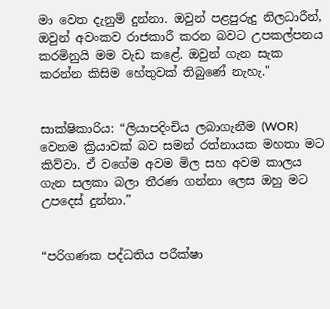මා වෙත දැනුම් දුන්නා. ඔවුන් පළපුරුදු නිලධාරීන්, ඔවුන් අවංකව රාජකාරී කරන බවට උපකල්පනය කරමිනුයි මම වැඩ කළේ. ඔවුන් ගැන සැක කරන්න කිසිම හේතුවක් තිබුණේ නැහැ."


සාක්ෂිකාරිය: “ලියාපදිංචිය ලබාගැනීම (WOR) වෙනම ක්‍රියාවක් බව සමන් රත්නායක මහතා මට කිව්වා. ඒ වගේම අවම මිල සහ අවම කාලය ගැන සලකා බලා තීරණ ගන්නා ලෙස ඔහු මට උපදෙස් දුන්නා.”


“පරිගණක පද්ධතිය පරීක්ෂා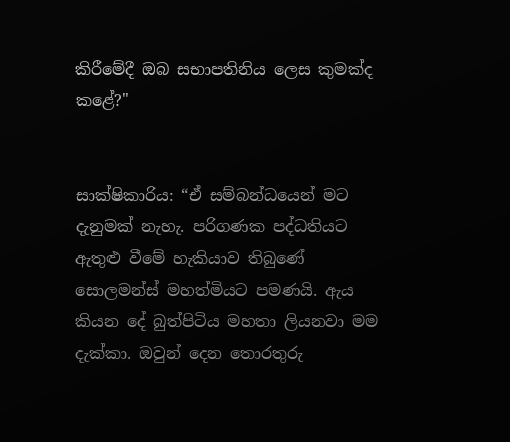කිරීමේදී ඔබ සභාපතිනිය ලෙස කුමක්ද කළේ?"


සාක්ෂිකාරිය: “ඒ සම්බන්ධයෙන් මට දැනුමක් නැහැ. පරිගණක පද්ධතියට ඇතුළු වීමේ හැකියාව තිබුණේ සොලමන්ස් මහත්මියට පමණයි. ඇය කියන දේ බුත්පිටිය මහතා ලියනවා මම දැක්කා. ඔවුන් දෙන තොරතුරු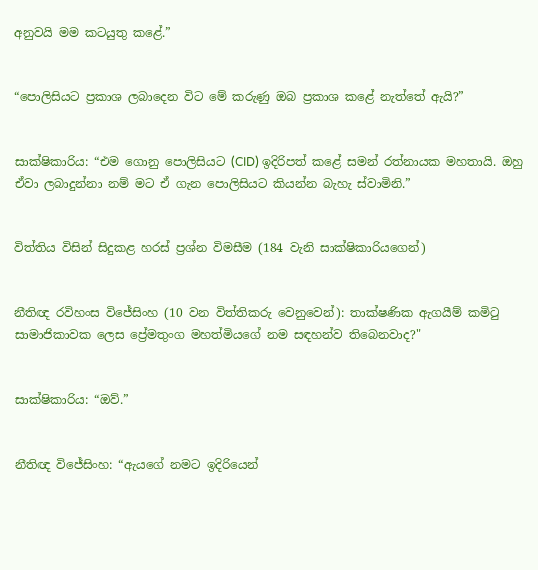අනුවයි මම කටයුතු කළේ.”


“පොලිසියට ප්‍රකාශ ලබාදෙන විට මේ කරුණු ඔබ ප්‍රකාශ කළේ නැත්තේ ඇයි?”


සාක්ෂිකාරිය: “එම ගොනු පොලිසියට (CID) ඉදිරිපත් කළේ සමන් රත්නායක මහතායි. ඔහු ඒවා ලබාදුන්නා නම් මට ඒ ගැන පොලිසියට කියන්න බැහැ ස්වාමිනි.”


විත්තිය විසින් සිදුකළ හරස් ප්‍රශ්න විමසීම (184 වැනි සාක්ෂිකාරියගෙන්)


නීතිඥ රවිහංස විජේසිංහ (10 වන විත්තිකරු වෙනුවෙන්): තාක්ෂණික ඇගයීම් කමිටු සාමාජිකාවක ලෙස ප්‍රේමතුංග මහත්මියගේ නම සඳහන්ව තිබෙනවාද?"


සාක්ෂිකාරිය: “ඔව්.”


නීතිඥ විජේසිංහ: “ඇයගේ නමට ඉදිරියෙන්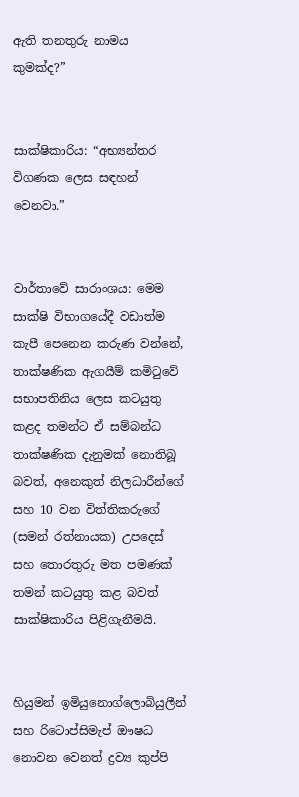ඇති තනතුරු නාමය කුමක්ද?”


සාක්ෂිකාරිය: “අභ්‍යන්තර විගණක ලෙස සඳහන් වෙනවා.”


වාර්තාවේ සාරාංශය: මෙම සාක්ෂි විභාගයේදී වඩාත්ම කැපී පෙනෙන කරුණ වන්නේ, තාක්ෂණික ඇගයීම් කමිටුවේ සභාපතිනිය ලෙස කටයුතු කළද තමන්ට ඒ සම්බන්ධ තාක්ෂණික දැනුමක් නොතිබූ බවත්, අනෙකුත් නිලධාරීන්ගේ සහ 10 වන විත්තිකරුගේ (සමන් රත්නායක) උපදෙස් සහ තොරතුරු මත පමණක් තමන් කටයුතු කළ බවත් සාක්ෂිකාරිය පිළිගැනීමයි.


හියුමන් ඉමියුනොග්ලොබියුලීන් සහ රිටොප්සිමැප් ඖෂධ නොවන වෙනත් ද්‍රව්‍ය කුප්පි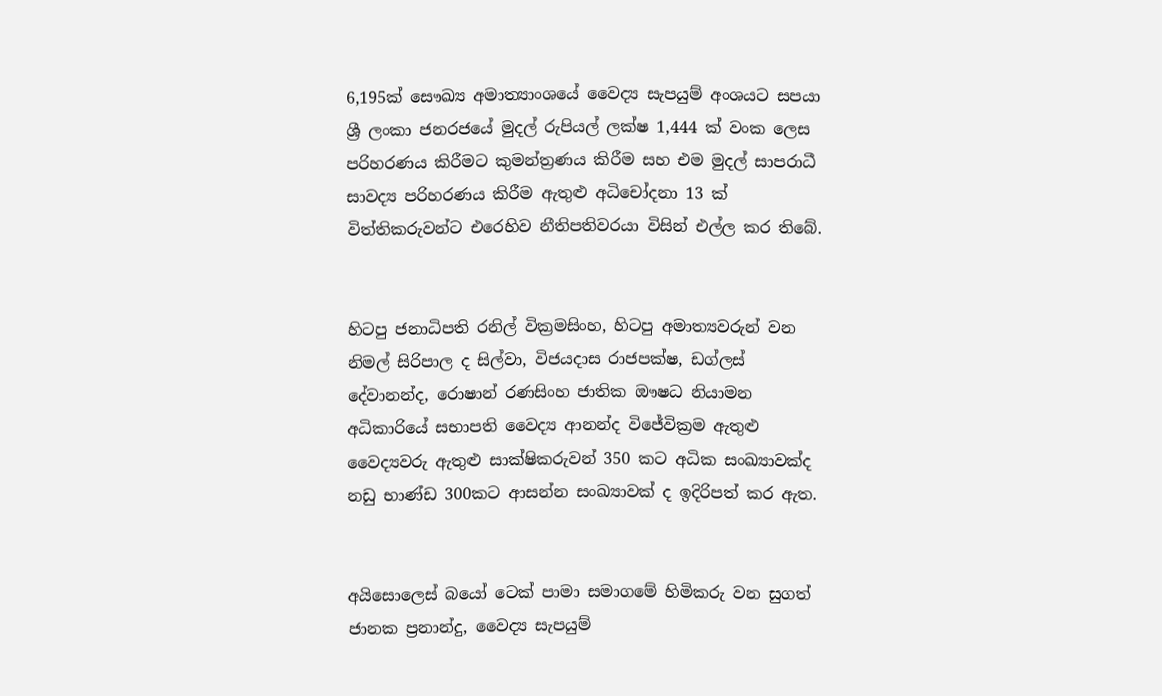6,195ක් සෞඛ්‍ය අමාත්‍යාංශයේ වෛද්‍ය සැපයුම් අංශයට සපයා ශ්‍රී ලංකා ජනරජයේ මුදල් රුපියල් ලක්ෂ 1,444 ක් වංක ලෙස පරිහරණය කිරීමට කුමන්ත්‍රණය කිරීම සහ එම මුදල් සාපරාධී සාවද්‍ය පරිහරණය කිරීම ඇතුළු අධිචෝදනා 13 ක් විත්තිකරුවන්ට එරෙහිව නීතිපතිවරයා විසින් එල්ල කර තිබේ.


හිටපු ජනාධිපති රනිල් වික්‍රමසිංහ, හිටපු අමාත්‍යවරුන් වන නිමල් සිරිපාල ද සිල්වා, විජයදාස රාජපක්ෂ, ඩග්ලස් දේවානන්ද, රොෂාන් රණසිංහ ජාතික ඖෂධ නියාමන අධිකාරියේ සභාපති වෛද්‍ය ආනන්ද විජේවික්‍රම ඇතුළු වෛද්‍යවරු ඇතුළු සාක්ෂිකරුවන් 350 කට අධික සංඛ්‍යාවක්ද නඩු භාණ්ඩ 300කට ආසන්න සංඛ්‍යාවක් ද ඉදිරිපත් කර ඇත.


අයිසොලෙස් බයෝ ටෙක් පාමා සමාගමේ හිමිකරු වන සුගත් ජානක ප්‍රනාන්දු, වෛද්‍ය සැපයුම්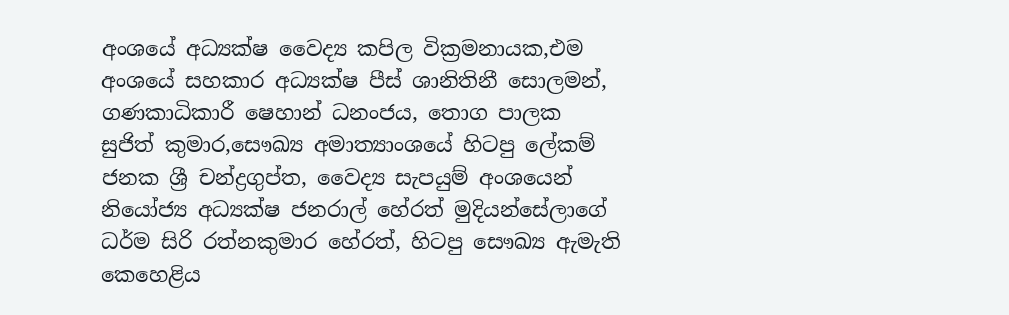අංශයේ අධ්‍යක්ෂ වෛද්‍ය කපිල වික්‍රමනායක,එම අංශයේ සහකාර අධ්‍යක්ෂ පීස් ශානිතිනී සොලමන්, ගණකාධිකාරී ෂෙහාන් ධනංජය, තොග පාලක සුජිත් කුමාර,සෞඛ්‍ය අමාත්‍යාංශයේ හිටපු ලේකම් ජනක ශ්‍රී චන්ද්‍රගුප්ත, වෛද්‍ය සැපයුම් අංශයෙන් නියෝජ්‍ය අධ්‍යක්ෂ ජනරාල් හේරත් මුදියන්සේලාගේ ධර්ම සිරි රත්නකුමාර හේරත්, හිටපු සෞඛ්‍ය ඇමැති කෙහෙළිය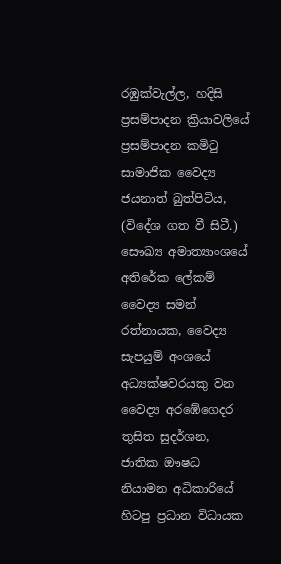රඹුක්වැල්ල, හදිසි ප්‍රසම්පාදන ක්‍රියාවලියේ ප්‍රසම්පාදන කමිටු සාමාජික වෛද්‍ය ජයනාත් බුත්පිටිය, (විදේශ ගත වී සිටී.) සෞඛ්‍ය අමාත්‍යාංශයේ අතිරේක ලේකම් වෛද්‍ය සමන් රත්නායක, වෛද්‍ය සැපයුම් අංශයේ අධ්‍යක්ෂවරයකු වන වෛද්‍ය අරඹේගෙදර තුසිත සුදර්ශන, ජාතික ඖෂධ නියාමන අධිකාරියේ හිටපු ප්‍රධාන විධායක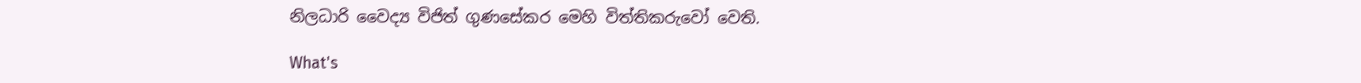නිලධාරි වෛද්‍ය විජිත් ගුණසේකර මෙහි විත්තිකරුවෝ වෙති.

What's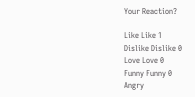Your Reaction?

Like Like 1
Dislike Dislike 0
Love Love 0
Funny Funny 0
Angry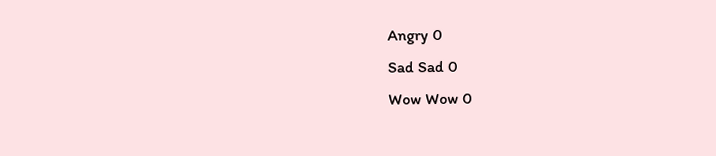Angry 0
Sad Sad 0
Wow Wow 0